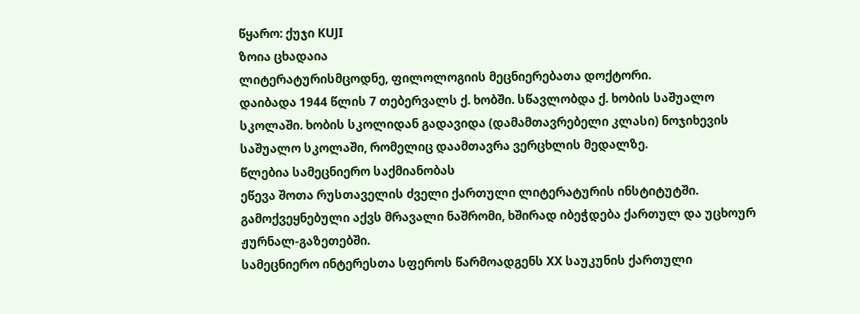წყარო: ქუჯი KUJI
ზოია ცხადაია
ლიტერატურისმცოდნე, ფილოლოგიის მეცნიერებათა დოქტორი.
დაიბადა 1944 წლის 7 თებერვალს ქ. ხობში. სწავლობდა ქ. ხობის საშუალო სკოლაში. ხობის სკოლიდან გადავიდა (დამამთავრებელი კლასი) ნოჯიხევის საშუალო სკოლაში, რომელიც დაამთავრა ვერცხლის მედალზე.
წლებია სამეცნიერო საქმიანობას
ეწევა შოთა რუსთაველის ძველი ქართული ლიტერატურის ინსტიტუტში.
გამოქვეყნებული აქვს მრავალი ნაშრომი, ხშირად იბეჭდება ქართულ და უცხოურ ჟურნალ-გაზეთებში.
სამეცნიერო ინტერესთა სფეროს წარმოადგენს XX საუკუნის ქართული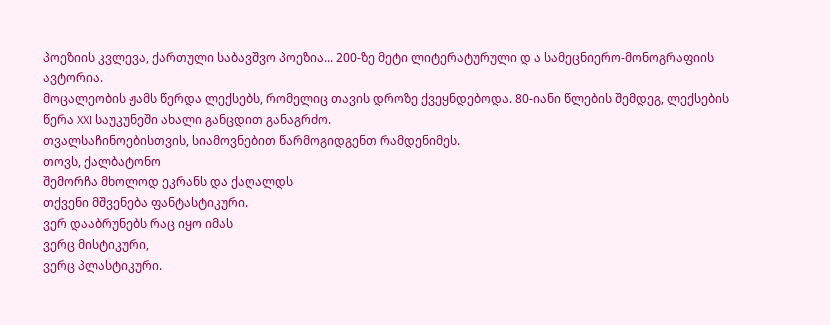პოეზიის კვლევა, ქართული საბავშვო პოეზია... 200-ზე მეტი ლიტერატურული დ ა სამეცნიერო-მონოგრაფიის ავტორია.
მოცალეობის ჟამს წერდა ლექსებს, რომელიც თავის დროზე ქვეყნდებოდა. 80-იანი წლების შემდეგ, ლექსების წერა XXI საუკუნეში ახალი განცდით განაგრძო.
თვალსაჩინოებისთვის, სიამოვნებით წარმოგიდგენთ რამდენიმეს.
თოვს, ქალბატონო
შემორჩა მხოლოდ ეკრანს და ქაღალდს
თქვენი მშვენება ფანტასტიკური.
ვერ დააბრუნებს რაც იყო იმას
ვერც მისტიკური,
ვერც პლასტიკური.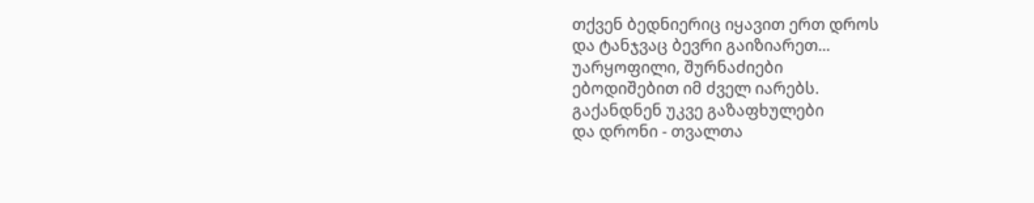თქვენ ბედნიერიც იყავით ერთ დროს
და ტანჯვაც ბევრი გაიზიარეთ...
უარყოფილი, შურნაძიები
ებოდიშებით იმ ძველ იარებს.
გაქანდნენ უკვე გაზაფხულები
და დრონი - თვალთა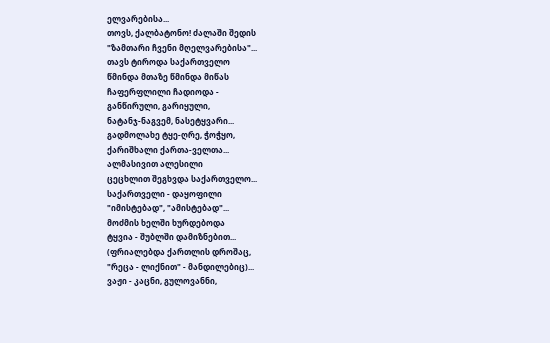ელვარებისა...
თოვს, ქალბატონო! ძალაში შედის
"ზამთარი ჩვენი მღელვარებისა"...
თავს ტიროდა საქართველო
წმინდა მთაზე წმინდა მიწას
ჩაფერფლილი ჩადიოდა -
განწირული, გარიყული,
ნატანჯ-ნაგვემ, ნასეტყვარი...
გადმოლახე ტყე-ღრე, ჭოჭყო,
ქარიშხალი ქართა-ველთა...
ალმასივით ალესილი
ცეცხლით შეგხვდა საქართველო...
საქართველი - დაყოფილი
"იმისტებად", "ამისტებად"...
მოძმის ხელში ხურდებოდა
ტყვია - შუბლში დამიზნებით...
(ფრიალებდა ქართლის დროშაც,
"რეცა - ლიქნით" - მანდილებიც)...
ვაჟი - კაცნი, გულოვანნი,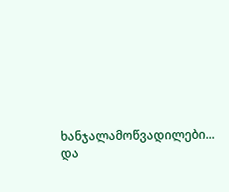ხანჯალამოწვადილები...
და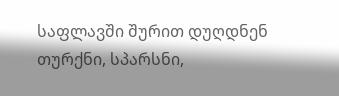საფლავში შურით დუღდნენ
თურქნი, სპარსნი,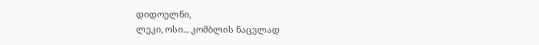დიდოელნი,
ლეკი, ოსი... კომბლის ნაცვლად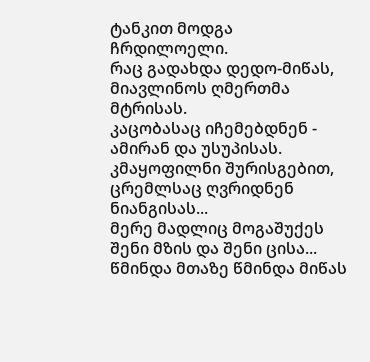ტანკით მოდგა ჩრდილოელი.
რაც გადახდა დედო-მიწას,
მიავლინოს ღმერთმა მტრისას.
კაცობასაც იჩემებდნენ -
ამირან და უსუპისას.
კმაყოფილნი შურისგებით,
ცრემლსაც ღვრიდნენ ნიანგისას...
მერე მადლიც მოგაშუქეს
შენი მზის და შენი ცისა...
წმინდა მთაზე წმინდა მიწას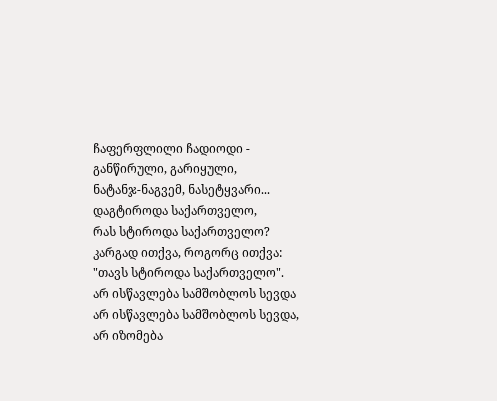ჩაფერფლილი ჩადიოდი -
განწირული, გარიყული,
ნატანჯ-ნაგვემ, ნასეტყვარი...
დაგტიროდა საქართველო,
რას სტიროდა საქართველო?
კარგად ითქვა, როგორც ითქვა:
"თავს სტიროდა საქართველო".
არ ისწავლება სამშობლოს სევდა
არ ისწავლება სამშობლოს სევდა,
არ იზომება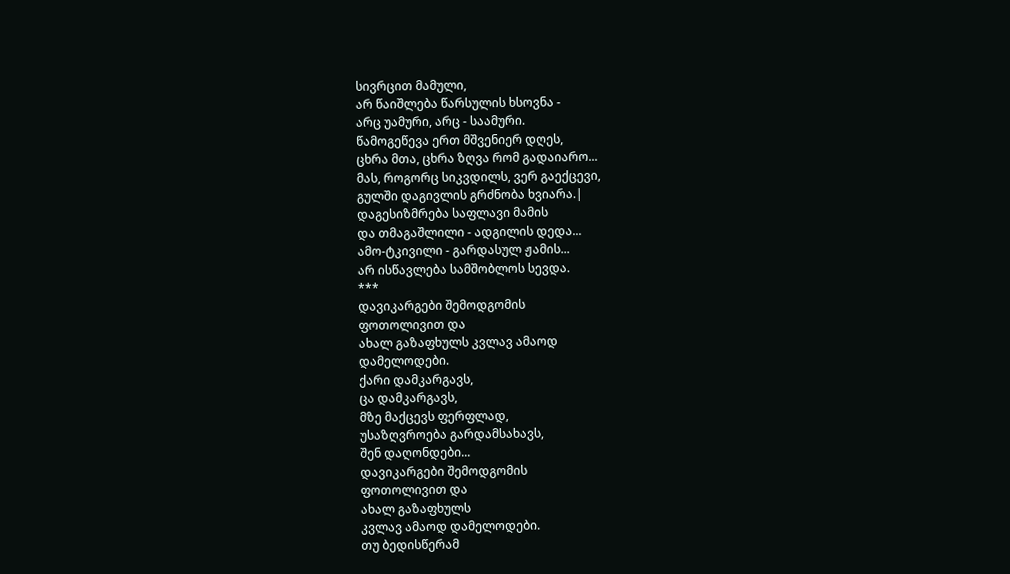სივრცით მამული,
არ წაიშლება წარსულის ხსოვნა -
არც უამური, არც - საამური.
წამოგეწევა ერთ მშვენიერ დღეს,
ცხრა მთა, ცხრა ზღვა რომ გადაიარო...
მას, როგორც სიკვდილს, ვერ გაექცევი,
გულში დაგივლის გრძნობა ხვიარა.|
დაგესიზმრება საფლავი მამის
და თმაგაშლილი - ადგილის დედა...
ამო-ტკივილი - გარდასულ ჟამის...
არ ისწავლება სამშობლოს სევდა.
***
დავიკარგები შემოდგომის
ფოთოლივით და
ახალ გაზაფხულს კვლავ ამაოდ
დამელოდები.
ქარი დამკარგავს,
ცა დამკარგავს,
მზე მაქცევს ფერფლად,
უსაზღვროება გარდამსახავს,
შენ დაღონდები...
დავიკარგები შემოდგომის
ფოთოლივით და
ახალ გაზაფხულს
კვლავ ამაოდ დამელოდები.
თუ ბედისწერამ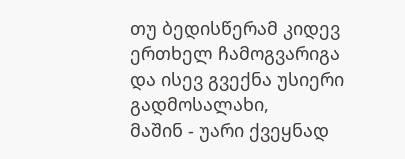თუ ბედისწერამ კიდევ ერთხელ ჩამოგვარიგა
და ისევ გვექნა უსიერი გადმოსალახი,
მაშინ - უარი ქვეყნად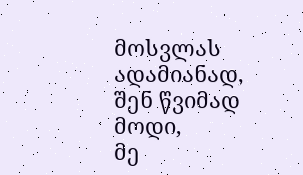მოსვლას ადამიანად,
შენ წვიმად მოდი,
მე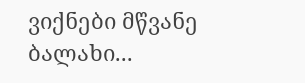ვიქნები მწვანე ბალახი...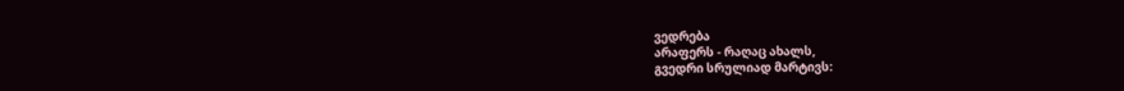ვედრება
არაფერს - რაღაც ახალს,
გვედრი სრულიად მარტივს: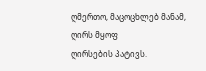ღმერთო, მაცოცხლებ მანამ,
ღირს მყოფ
ღირსების პატივს.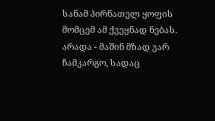სანამ პირნათელ ყოფის
მომცემ ამ ქვეყნად ნებას.
არადა - მაშინ მზად ვარ
ჩამკარგო, სადაც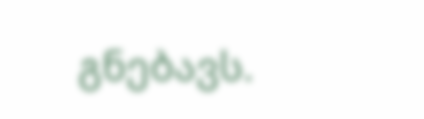გნებავს.